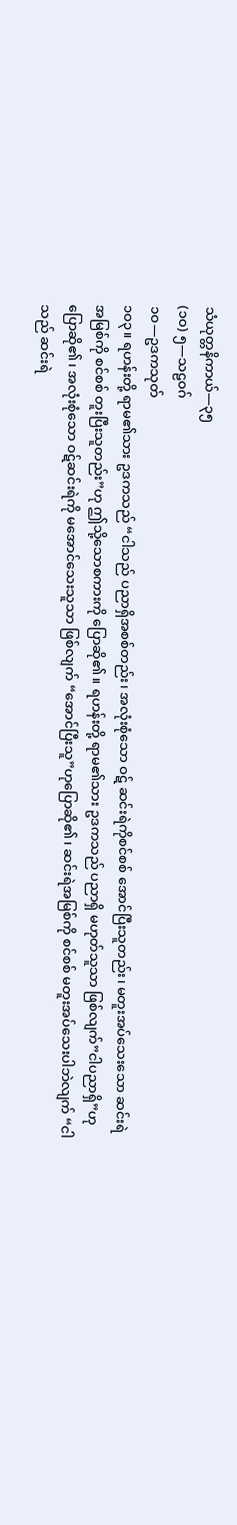သံယုတ္တနိကာယ်—၃၅
(၁ဝ) ၅—သဠဝဂ်
၁ဝ—ဥဒကသုတ်
၁ဝ၃။ ရဟန်းတို့ ရာမ၏သား ဥဒကသည် “ငါသည် ပညာရှိအစစ်တည်း၊ အလုံးစုံသော ဝဋ် ဆင်းရဲကိုစင်စစ် အောင်ပြီးသူတည်း၊ မတူးအပ်သေးသော ဆင်းရဲအမြစ်ကို စင်စစ် တူးပြီးသူတည်း”ဟု ဤသို့သောစကားကို ပြောဆို၏။ ရဟန်းတို့ ရာမ၏သား ဥဒကသည် ပညာရှိ မဟုတ်သူသာ ဖြစ်လျက်”ငါပညာရှိ”ဟု ပြောဆို၏၊ အလုံးစုံသော ဝဋ်ဆင်းရဲကို မအောင်သေးသူသာ ဖြစ်လျက် “အောင်ပြီးသူ”ဟုပြောဆို၏၊ ဆင်းရဲအမြစ်ကို စင်စစ် မတူးအပ်သေးပါဘဲလျက် “ငါသည် ဆင်းရဲ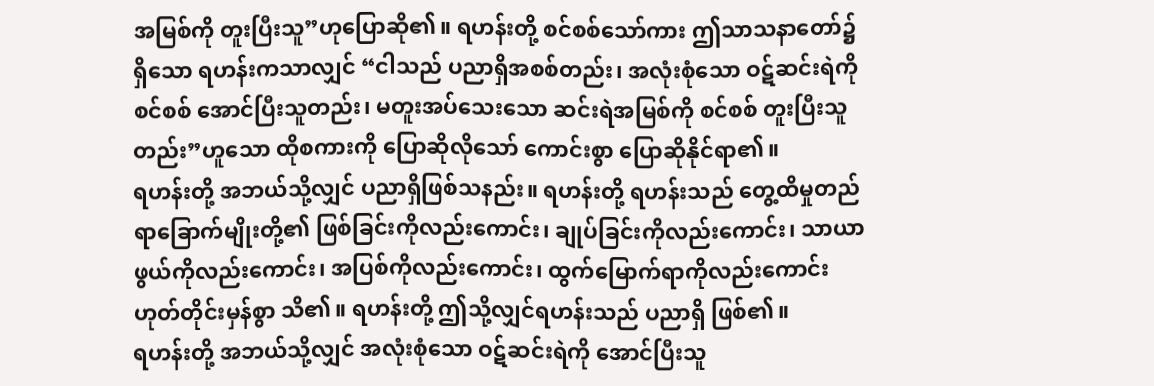အမြစ်ကို တူးပြီးသူ”ဟုပြောဆို၏။ ရဟန်းတို့ စင်စစ်သော်ကား ဤသာသနာတော်၌ ရှိသော ရဟန်းကသာလျှင် “ငါသည် ပညာရှိအစစ်တည်း၊ အလုံးစုံသော ဝဋ်ဆင်းရဲကို စင်စစ် အောင်ပြီးသူတည်း၊ မတူးအပ်သေးသော ဆင်းရဲအမြစ်ကို စင်စစ် တူးပြီးသူတည်း”ဟူသော ထိုစကားကို ပြောဆိုလိုသော် ကောင်းစွာ ပြောဆိုနိုင်ရာ၏။
ရဟန်းတို့ အဘယ်သို့လျှင် ပညာရှိဖြစ်သနည်း။ ရဟန်းတို့ ရဟန်းသည် တွေ့ထိမှုတည်ရာခြောက်မျိုးတို့၏ ဖြစ်ခြင်းကိုလည်းကောင်း၊ ချုပ်ခြင်းကိုလည်းကောင်း၊ သာယာဖွယ်ကိုလည်းကောင်း၊ အပြစ်ကိုလည်းကောင်း၊ ထွက်မြောက်ရာကိုလည်းကောင်းဟုတ်တိုင်းမှန်စွာ သိ၏။ ရဟန်းတို့ ဤသို့လျှင်ရဟန်းသည် ပညာရှိ ဖြစ်၏။
ရဟန်းတို့ အဘယ်သို့လျှင် အလုံးစုံသော ဝဋ်ဆင်းရဲကို အောင်ပြီးသူ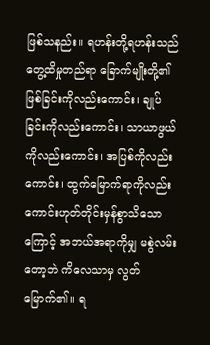ဖြစ်သနည်း။ ရဟန်းတို့ရဟန်းသည် တွေ့ထိမှုတည်ရာ ခြောက်မျိုးတို့၏ ဖြစ်ခြင်းကိုလည်းကောင်း၊ ချုပ်ခြင်းကိုလည်းကောင်း၊ သာယာဖွယ်ကိုလည်းကောင်း၊ အပြစ်ကိုလည်းကောင်း၊ ထွက်မြောက်ရာကိုလည်းကောင်းဟုတ်တိုင်းမှန်စွာသိသောကြောင့် အဘယ်အရာကိုမျှ မစွဲလမ်းတော့ဘဲ ကိလေသာမှ လွတ်မြောက်၏။ ရ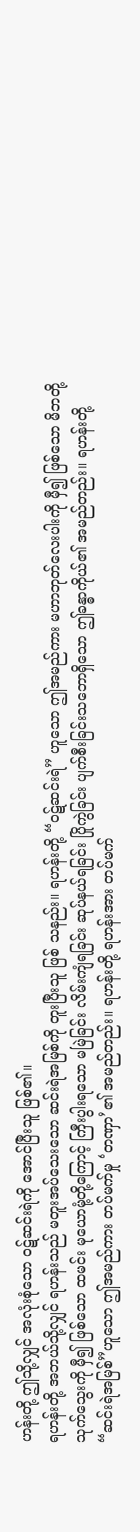ဟန်းတို့ ဤသို့လျှင် အလုံးစုံသော ဝဋ်ဆင်းရဲကို အောင်ပြီးသူ ဖြစ်၏။
ရဟန်းတို့ အဘယ်သို့လျှင် ရဟန်းသည် မတူးအပ်သေးသော ဆင်းရဲအမြစ်ကို တူးပြီးသူ ဖြစ် သနည်း။ ရဟန်းတို့ “ဝဋ်ဆင်းရဲ” ဟူသော ဤအမည်ကား မဟာဘုတ်လေးပါးကို မှီ၍ ဖြစ်သော မိဘတို့သုက်သွေးကို မှီ၍ ဖြစ်သော ထမင်း မုယောမုံ့တို့ကြောင့် ကြီးပွါးရသော မမြဲခြင်း လိမ်းကျံရခြင်း ဆုပ်နယ်ရခြင်း ပြိုကွဲခြင်း ပျက်စီးခြင်းသဘောရှိသော ဤခန္ဓာကိုယ်၏ အမည်တည်း။ ရဟန်းတို့ “ဆင်းရဲအမြစ်”ဟူသော ဤအမည်ကား တပ်မက်မှု ‘တဏှာ’၏ အမည်တည်း။ ရဟန်းတို့ ရဟန်းအား တပ်မက်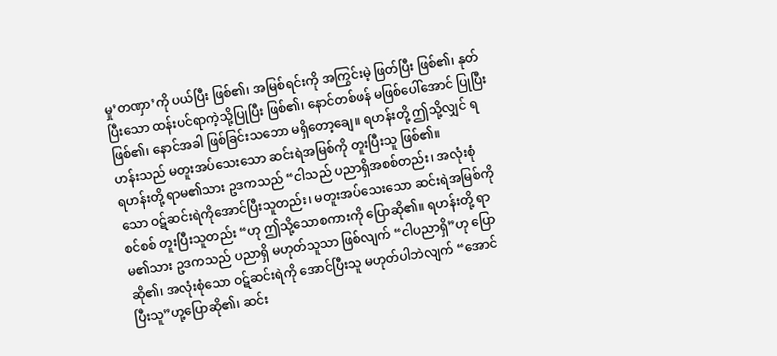မှု’တဏှာ’ကို ပယ်ပြီး ဖြစ်၏၊ အမြစ်ရင်းကို အကြွင်းမဲ့ ဖြတ်ပြီး ဖြစ်၏၊ နုတ်ပြီးသော ထန်းပင်ရာကဲ့သို့ပြုပြီး ဖြစ်၏၊ နောင်တစ်ဖန် မဖြစ်ပေါ်အောင် ပြုပြီး ဖြစ်၏၊ နောင်အခါ ဖြစ်ခြင်းသဘော မရှိတော့ချေ။ ရဟန်းတို့ ဤသို့လျှင် ရဟန်းသည် မတူးအပ်သေးသော ဆင်းရဲအမြစ်ကို တူးပြီးသူ ဖြစ်၏။
ရဟန်းတို့ ရာမ၏သား ဥဒကသည် “ငါသည် ပညာရှိအစစ်တည်း၊ အလုံးစုံသော ဝဋ်ဆင်းရဲကိုအောင်ပြီးသူတည်း၊ မတူးအပ်သေးသော ဆင်းရဲအမြစ်ကို စင်စစ် တူးပြီးသူတည်း “ဟု ဤသို့သောစကားကို ပြောဆို၏။ ရဟန်းတို့ ရာမ၏သား ဥဒကသည် ပညာရှိ မဟုတ်သူသာ ဖြစ်လျက် “ငါပညာရှိ”ဟု ပြောဆို၏၊ အလုံးစုံသော ဝဋ်ဆင်းရဲကို အောင်ပြီးသူ မဟုတ်ပါဘဲလျက် “အောင်ပြီးသူ”ဟု့ပြောဆို၏၊ ဆင်း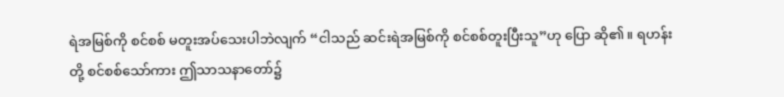ရဲအမြစ်ကို စင်စစ် မတူးအပ်သေးပါဘဲလျက် “ငါသည် ဆင်းရဲအမြစ်ကို စင်စစ်တူးပြီးသူ”ဟု ပြော ဆို၏။ ရဟန်းတို့ စင်စစ်သော်ကား ဤသာသနာတော်၌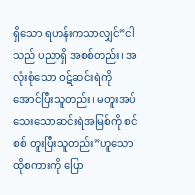ရှိသော ရဟန်းကသာလျှင်”ငါသည် ပညာရှိ အစစ်တည်း၊ အလုံးစုံသော ဝဋ်ဆင်းရဲကို အောင်ပြီးသူတည်း၊ မတူးအပ်သေးသောဆင်းရဲအမြစ်ကို စင်စစ် တူးပြီးသူတည်း”ဟူသော ထိုစကားကို ပြော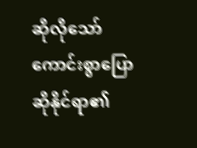ဆိုလိုသော် ကောင်းစွာပြောဆိုနိုင်ရာ၏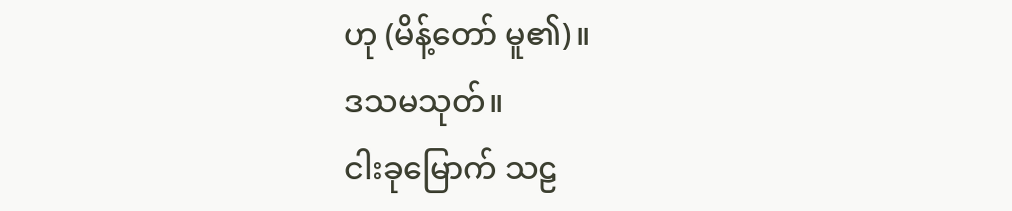ဟု (မိန့်တော် မူ၏)။
ဒသမသုတ်။
ငါးခုမြောက် သဠ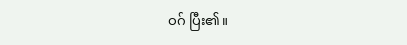ဝဂ် ပြီး၏။